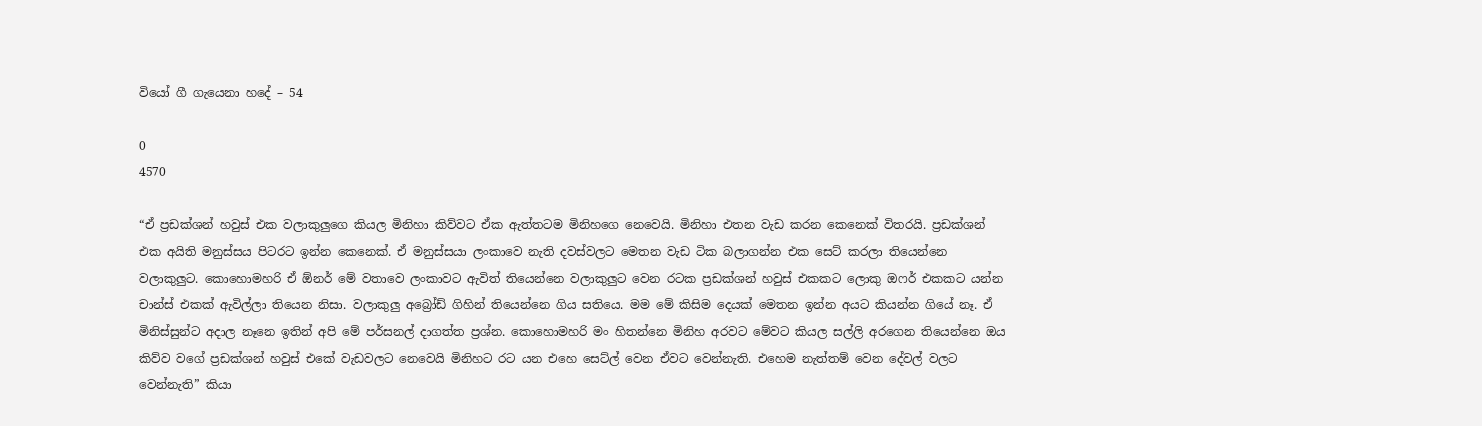වියෝ ගී ගැයෙනා හදේ – 54

0
4570

“ඒ ප්‍රඩක්ශන් හවුස් එක වලාකුලුගෙ කියල මිනිහා කිව්වට ඒක ඇත්තටම මිනිහගෙ නෙවෙයි. මිනිහා එතන වැඩ කරන කෙනෙක් විතරයි. ප්‍රඩක්ශන් එක අයිති මනුස්සය පිටරට ඉන්න කෙනෙක්. ඒ මනුස්සයා ලංකාවෙ නැති දවස්වලට මෙතන වැඩ ටික බලාගන්න එක සෙට් කරලා තියෙන්නෙ වලාකුලුට. කොහොමහරි ඒ ඕනර් මේ වතාවෙ ලංකාවට ඇවිත් තියෙන්නෙ වලාකුලුට වෙන රටක ප්‍රඩක්ශන් හවුස් එකකට ලොකු ඔෆර් එකකට යන්න චාන්ස් එකක් ඇවිල්ලා තියෙන නිසා. වලාකුලු අබ්‍රෝඩ් ගිහින් තියෙන්නෙ ගිය සතියෙ. මම මේ කිසිම දෙයක් මෙතන ඉන්න අයට කියන්න ගියේ නෑ. ඒ මිනිස්සුන්ට අදාල නෑනෙ ඉතින් අපි මේ පර්සනල් දාගත්ත ප්‍රශ්න. කොහොමහරි මං හිතන්නෙ මිනිහ අරවට මේවට කියල සල්ලි අරගෙන තියෙන්නෙ ඔය කිව්ව වගේ ප්‍රඩක්ශන් හවුස් එකේ වැඩවලට නෙවෙයි මිනිහට රට යන එහෙ සෙට්ල් වෙන ඒවට වෙන්නැති. එහෙම නැත්තම් වෙන දේවල් වලට වෙන්නැති” කියා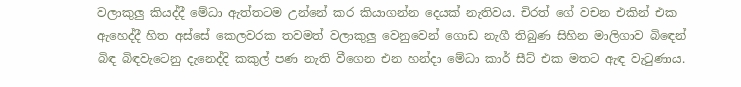වලාකුලු කියද්දී මේධා ඇත්තටම උන්නේ කර කියාගන්න දෙයක් නැතිවය. චිරත් ගේ වචන එකින් එක ඇහෙද්දී හිත අස්සේ කෙලවරක තවමත් වලාකුලු වෙනුවෙන් ගොඩ නැගී තිබුණ සිහින මාලිගාව බිඳෙන් බිඳ බිඳවැටෙනු දැනෙද්දි කකුල් පණ නැති වීගෙන එන හන්දා මේධා කාර් සීට් එක මතට ඇඳ වැටුණාය.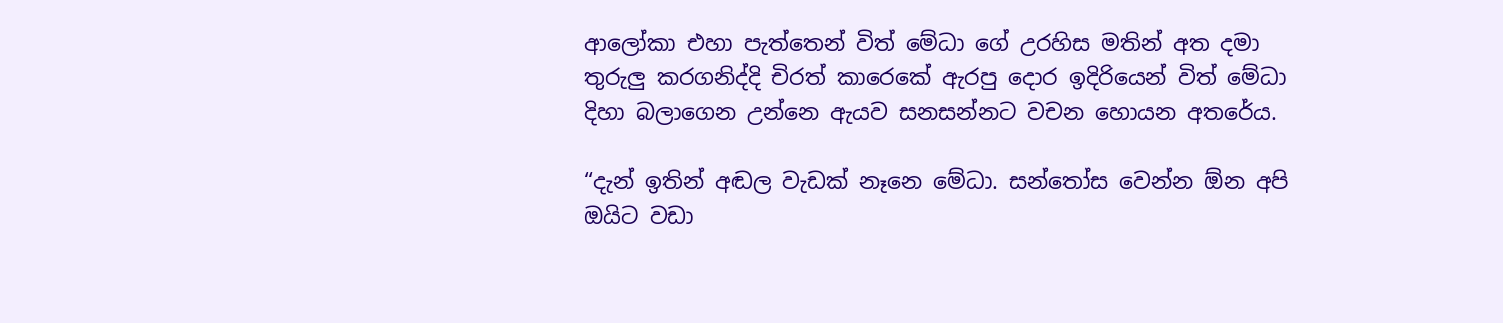ආලෝකා එහා පැත්තෙන් විත් මේධා ගේ උරහිස මතින් අත දමා තුරුලු කරගනිද්දි චිරත් කාරෙකේ ඇරපු දොර ඉදිරියෙන් විත් මේධා දිහා බලාගෙන උන්නෙ ඇයව සනසන්නට වචන හොයන අතරේය.

“දැන් ඉතින් අඬල වැඩක් නෑනෙ මේධා. සන්තෝස වෙන්න ඕන අපි ඔයිට වඩා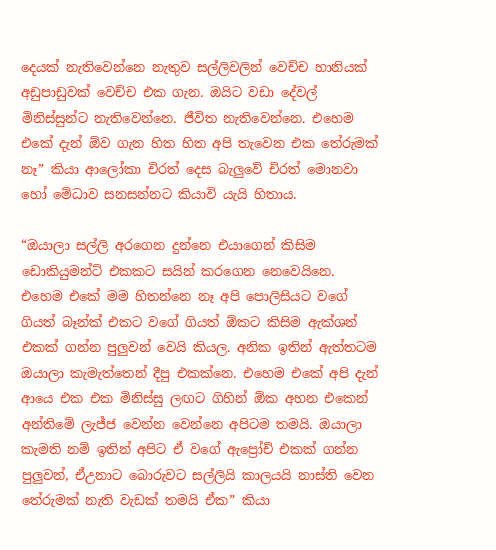දෙයක් නැතිවෙන්නෙ නැතුව සල්ලිවලින් වෙච්ච හානියක් අඩුපාඩුවක් වෙච්ච එක ගැන. ඔයිට වඩා දේවල් මිනිස්සුන්ට නැතිවෙන්නෙ. ජීවිත නැතිවෙන්නෙ. එහෙම එකේ දැන් ඕව ගැන හිත හිත අපි තැවෙන එක තේරුමක් නෑ” කියා ආලෝකා චිරත් දෙස බැලුවේ චිරත් මොනවා හෝ මේධාව සනසන්නට කියාවි යැයි හිතාය.

“ඔයාලා සල්ලි අරගෙන දුන්නෙ එයාගෙන් කිසිම ඩොකියුමන්ට් එකකට සයින් කරගෙන නෙවෙයිනෙ. එහෙම එකේ මම හිතන්නෙ නෑ අපි පොලිසියට වගේ ගියත් බෑන්ක් එකට වගේ ගියත් ඕකට කිසිම ඇක්ශන් එකක් ගන්න පුලුවන් වෙයි කියල. අනික ඉතින් ඇත්තටම ඔයාලා කැමැත්තෙන් දීපු එකක්නෙ. එහෙම එකේ අපි දැන් ආයෙ එක එක මිනිස්සු ලඟට ගිහින් ඕක අහන එකෙන් අන්තිමේ ලැජ්ජ වෙන්න වෙන්නෙ අපිටම තමයි. ඔයාලා කැමති නම් ඉතින් අපිට ඒ වගේ ඇප්‍රෝච් එකක් ගන්න පුලුවන්, ඒඋනාට බොරුවට සල්ලියි කාලයයි නාස්ති වෙන තේරුමක් නැති වැඩක් තමයි ඒක” කියා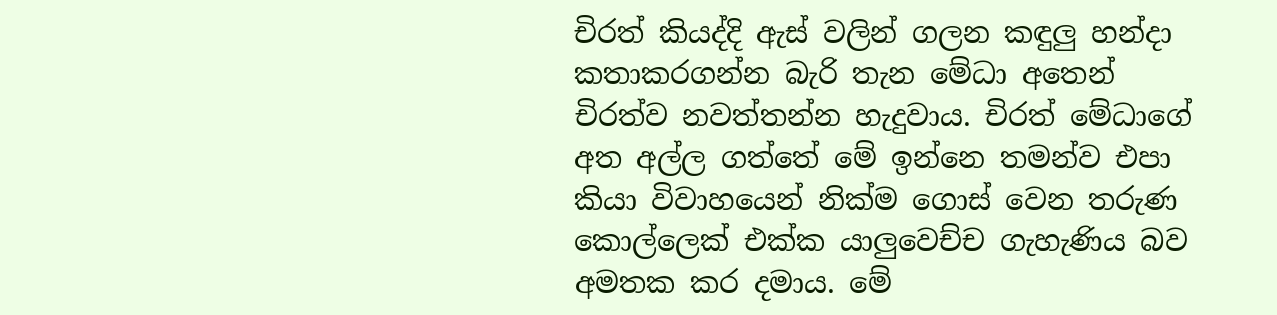චිරත් කියද්දි ඇස් වලින් ගලන කඳුලු හන්දා කතාකරගන්න බැරි තැන මේධා අතෙන් චිරත්ව නවත්තන්න හැදුවාය. චිරත් මේධාගේ අත අල්ල ගත්තේ මේ ඉන්නෙ තමන්ව එපා කියා විවාහයෙන් නික්ම ගොස් වෙන තරුණ කොල්ලෙක් එක්ක යාලුවෙච්ච ගැහැණිය බව අමතක කර දමාය. මේ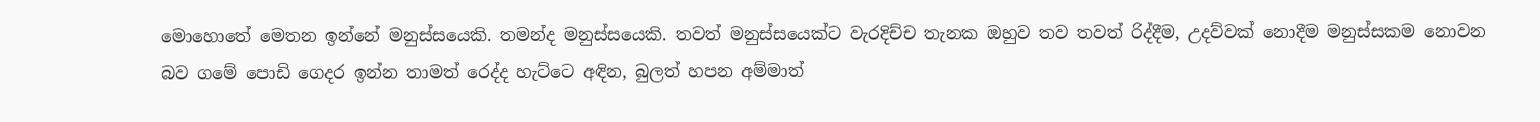මොහොතේ මෙතන ඉන්නේ මනුස්සයෙකි. තමන්ද මනුස්සයෙකි. තවත් මනුස්සයෙක්ට වැරදිච්ච තැනක ඔහුව තව තවත් රිද්දීම, උදව්වක් නොදීම මනුස්සකම නොවන බව ගමේ පොඩි ගෙදර ඉන්න තාමත් රෙද්ද හැට්ටෙ අඳින, බුලත් හපන අම්මාත්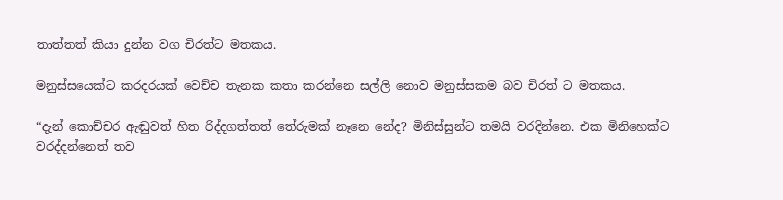තාත්තත් කියා දුන්න වග චිරත්ට මතකය.

මනුස්සයෙක්ට කරදරයක් වෙච්ච තැනක කතා කරන්නෙ සල්ලි නොව මනුස්සකම බව චිරත් ට මතකය.

“දැන් කොච්චර ඇඬුවත් හිත රිද්දගත්තත් තේරුමක් නෑනෙ නේද? මිනිස්සුන්ට තමයි වරදින්නෙ. එක මිනිහෙක්ට වරද්දන්නෙත් තව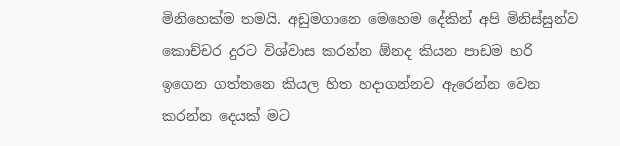මිනිහෙක්ම තමයි. අඩුමගානෙ මෙහෙම දේකින් අපි මිනිස්සුන්ව කොච්චර දුරට විශ්වාස කරන්න ඕනද කියන පාඩම හරි ඉගෙන ගත්තනෙ කියල හිත හදාගන්නව ඇරෙන්න වෙන කරන්න දෙයක් මට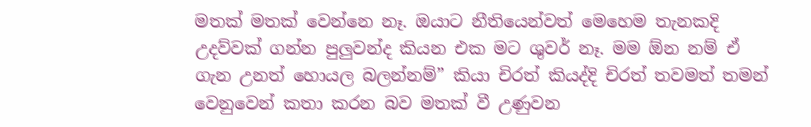මතක් මතක් වෙන්නෙ නෑ. ඔයාට නීතියෙන්වත් මෙහෙම තැනකදි උදව්වක් ගන්න පුලුවන්ද කියන එක මට ශුවර් නෑ. මම ඕන නම් ඒ ගැන උනත් හොයල බලන්නම්” කියා චිරත් කියද්දි චිරත් තවමත් තමන් වෙනුවෙන් කතා කරන බව මතක් වී උණුවන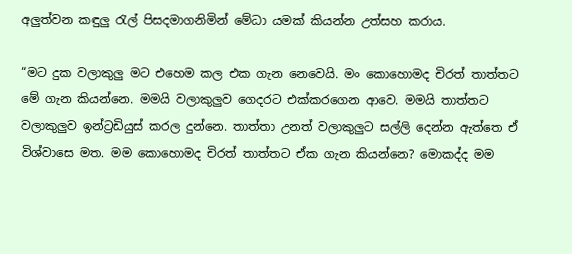අලුත්වන කඳුලු රැල් පිසදමාගනිමින් මේධා යමක් කියන්න උත්සහ කරාය.

“මට දුක වලාකුලු මට එහෙම කල එක ගැන නෙවෙයි. මං කොහොමද චිරත් තාත්තට මේ ගැන කියන්නෙ. මමයි වලාකුලුව ගෙදරට එක්කරගෙන ආවෙ. මමයි තාත්තට වලාකුලුව ඉන්ට්‍රඩියුස් කරල දුන්නෙ. තාත්තා උනත් වලාකුලුට සල්ලි දෙන්න ඇත්තෙ ඒ විශ්වාසෙ මත. මම කොහොමද චිරත් තාත්තට ඒක ගැන කියන්නෙ? මොකද්ද මම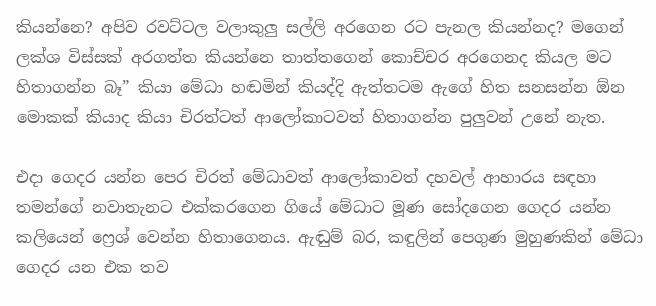කියන්නෙ? අපිව රවට්ටල වලාකුලු සල්ලි අරගෙන රට පැනල කියන්නද? මගෙන් ලක්ශ විස්සක් අරගත්ත කියන්නෙ තාත්තගෙන් කොච්චර අරගෙනද කියල මට හිතාගන්න බෑ” කියා මේධා හඬමින් කියද්දි ඇත්තටම ඇගේ හිත සනසන්න ඕන මොකක් කියාද කියා චිරත්ටත් ආලෝකාටවත් හිතාගන්න පුලුවන් උනේ නැත.

එදා ගෙදර යන්න පෙර චිරත් මේධාවත් ආලෝකාවත් දහවල් ආහාරය සඳහා තමන්ගේ නවාතැනට එක්කරගෙන ගියේ මේධාට මූණ සෝදගෙන ගෙදර යන්න කලියෙන් ෆ්‍රෙශ් වෙන්න හිතාගෙනය. ඇඬුම් බර, කඳුලින් පෙගුණ මුහුණකින් මේධා ගෙදර යන එක තව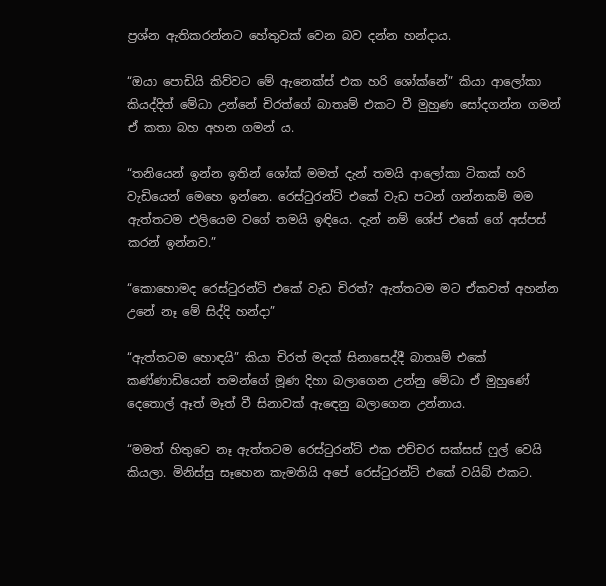ප්‍රශ්න ඇතිකරන්නට හේතුවක් වෙන බව දන්න හන්දාය.

“ඔයා පොඩියි කිව්වට මේ ඇනෙක්ස් එක හරි ශෝක්නේ” කියා ආලෝකා කියද්දිත් මේධා උන්නේ චිරත්ගේ බාතෘම් එකට වී මුහුණ සෝදගන්න ගමන් ඒ කතා බහ අහන ගමන් ය.

“තනියෙන් ඉන්න ඉතින් ශෝක් මමත් දැන් තමයි ආලෝකා ටිකක් හරි වැඩියෙන් මෙහෙ ඉන්නෙ. රෙස්ටුරන්ට් එකේ වැඩ පටන් ගන්නකම් මම ඇත්තටම එලියෙම වගේ තමයි ඉඳියෙ. දැන් නම් ශේප් එකේ ගේ අස්පස් කරන් ඉන්නව.”

“කොහොමද රෙස්ටුරන්ට් එකේ වැඩ චිරත්? ඇත්තටම මට ඒකවත් අහන්න උනේ නෑ මේ සිද්දි හන්දා”

“ඇත්තටම හොඳයි” කියා චිරත් මදක් සිනාසෙද්දී බාතෘම් එකේ කණ්ණාඩියෙන් තමන්ගේ මූණ දිහා බලාගෙන උන්නු මේධා ඒ මුහුණේ දෙතොල් ඈත් මෑත් වී සිනාවක් ඇඳෙනු බලාගෙන උන්නාය.

“මමත් හිතුවෙ නෑ ඇත්තටම රෙස්ටුරන්ට් එක එච්චර සක්සස් ෆුල් වෙයි කියලා. මිනිස්සු සෑහෙන කැමතියි අපේ රෙස්ටුරන්ට් එකේ වයිබ් එකට.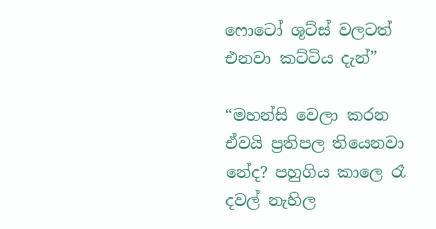ෆොටෝ ශූට්ස් වලටත් එනවා කට්ටිය දැන්”

“මහන්සි වෙලා කරන ඒවයි ප්‍රතිපල තියෙනවා නේද? පහුගිය කාලෙ රෑ දවල් නැහිල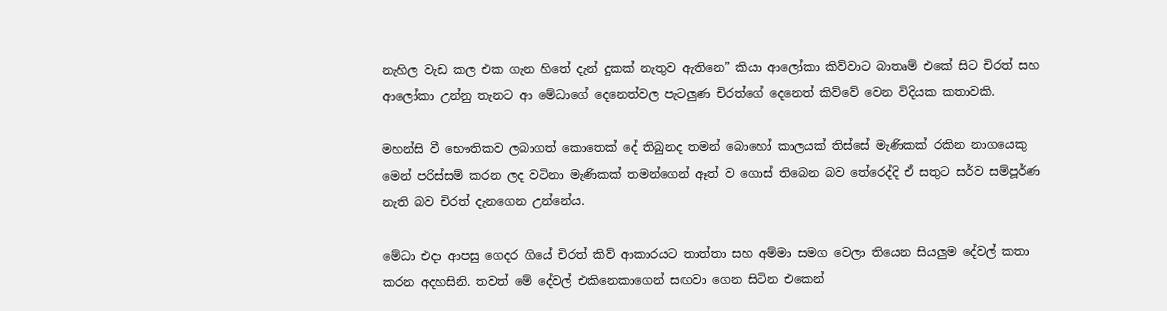නැහිල වැඩ කල එක ගැන හිතේ දැන් දුකක් නැතුව ඇතිනෙ” කියා ආලෝකා කිව්වාට බාතෘම් එකේ සිට චිරත් සහ ආලෝකා උන්නු තැනට ආ මේධාගේ දෙනෙත්වල පැටලුණ චිරත්ගේ දෙනෙත් කිව්වේ වෙන විදියක කතාවකි.

මහන්සි වී භෞතිකව ලබාගත් කොතෙක් දේ තිබුනද තමන් බොහෝ කාලයක් තිස්සේ මැණිකක් රකින නාගයෙකු මෙන් පරිස්සම් කරන ලද වටිනා මැණිකක් තමන්ගෙන් ඈත් ව ගොස් තිබෙන බව තේරෙද්දි ඒ සතුට සර්ව සම්පූර්ණ නැති බව චිරත් දැනගෙන උන්නේය.

මේධා එදා ආපසු ගෙදර ගියේ චිරත් කිව් ආකාරයට තාත්තා සහ අම්මා සමග වෙලා තියෙන සියලුම දේවල් කතා කරන අදහසිනි. තවත් මේ දේවල් එකිනෙකාගෙන් සඟවා ගෙන සිටින එකෙන්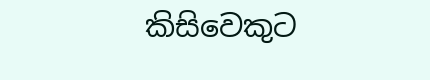කිසිවෙකුට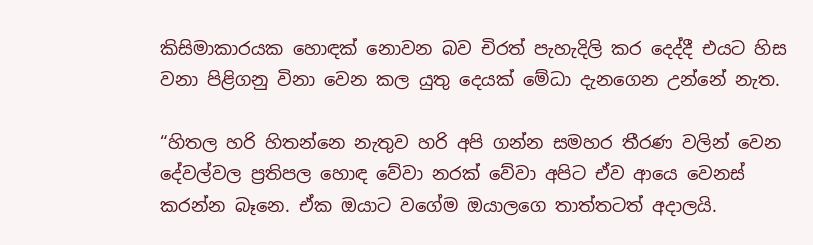කිසිමාකාරයක හොඳක් නොවන බව චිරත් පැහැදිලි කර දෙද්දී එයට හිස වනා පිළිගනු විනා වෙන කල යුතු දෙයක් මේධා දැනගෙන උන්නේ නැත.

“හිතල හරි හිතන්නෙ නැතුව හරි අපි ගන්න සමහර තීරණ වලින් වෙන දේවල්වල ප්‍රතිපල හොඳ වේවා නරක් වේවා අපිට ඒව ආයෙ වෙනස් කරන්න බෑනෙ. ඒක ඔයාට වගේම ඔයාලගෙ තාත්තටත් අදාලයි.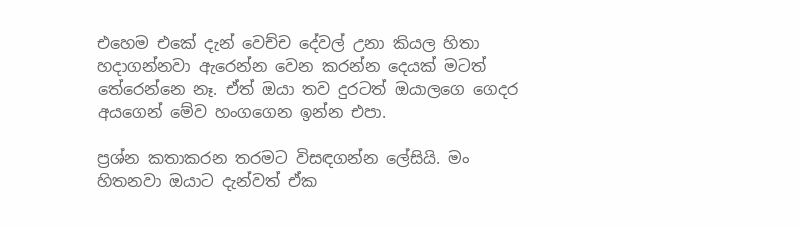එහෙම එකේ දැන් වෙච්ච දේවල් උනා කියල හිතා හදාගන්නවා ඇරෙන්න වෙන කරන්න දෙයක් මටත් තේරෙන්නෙ නෑ. ඒත් ඔයා තව දුරටත් ඔයාලගෙ ගෙදර අයගෙන් මේව හංගගෙන ඉන්න එපා.

ප්‍රශ්න කතාකරන තරමට විසඳගන්න ලේසියි. මං හිතනවා ඔයාට දැන්වත් ඒක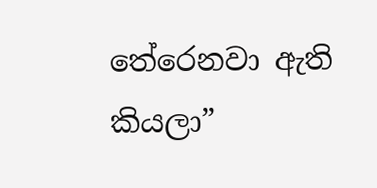තේරෙනවා ඇති කියලා”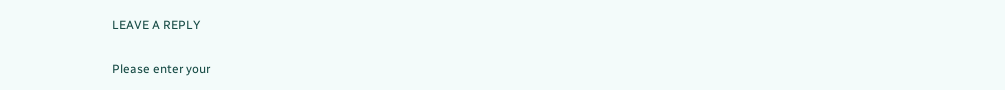LEAVE A REPLY

Please enter your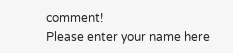comment!
Please enter your name here